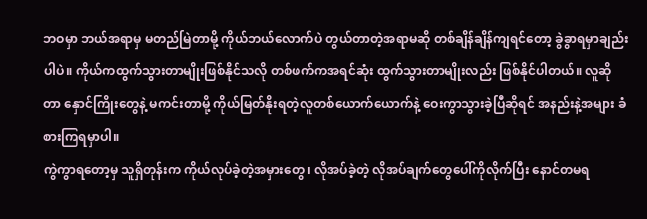ဘဝမှာ ဘယ်အရာမှ မတည်မြဲတာမို့ ကိုယ်ဘယ်လောက်ပဲ တွယ်တာတဲ့အရာမဆို တစ်ချိန်ချိန်ကျရင်တော့ ခွဲခွာရမှာချည်းပါပဲ။ ကိုယ်ကထွက်သွားတာမျိုးဖြစ်နိုင်သလို တစ်ဖက်ကအရင်ဆုံး ထွက်သွားတာမျိုးလည်း ဖြစ်နိုင်ပါတယ်။ လူဆိုတာ နှောင်ကြိုးတွေနဲ့ မကင်းတာမို့ ကိုယ်မြတ်နိုးရတဲ့လူတစ်ယောက်ယောက်နဲ့ ဝေးကွာသွားခဲ့ပြီဆိုရင် အနည်းနဲ့အများ ခံစားကြရမှာပါ။
ကွဲကွာရတော့မှ သူရှိတုန်းက ကိုယ်လုပ်ခဲ့တဲ့အမှားတွေ၊ လိုအပ်ခဲ့တဲ့ လိုအပ်ချက်တွေပေါ်ကိုလိုက်ပြီး နောင်တမရ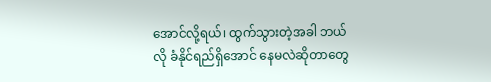အောင်လို့ရယ်၊ ထွက်သွားတဲ့အခါ ဘယ်လို ခံနိုင်ရည်ရှိအောင် နေမလဲဆိုတာတွေ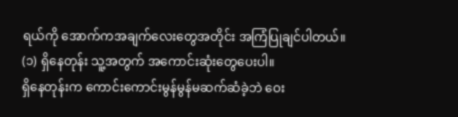ရယ်ကို အောက်ကအချက်လေးတွေအတိုင်း အကြံပြုချင်ပါတယ်။
(၁) ရှိနေတုန်း သူ့အတွက် အကောင်းဆုံးတွေပေးပါ။
ရှိနေတုန်းက ကောင်းကောင်းမွန်မွန်မဆက်ဆံခဲ့ဘဲ ဝေး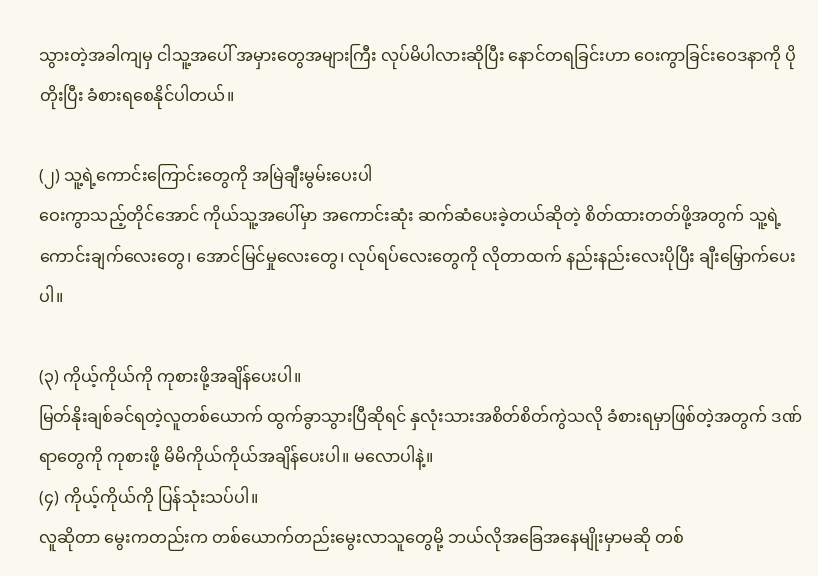သွားတဲ့အခါကျမှ ငါသူ့အပေါ် အမှားတွေအများကြီး လုပ်မိပါလားဆိုပြီး နောင်တရခြင်းဟာ ဝေးကွာခြင်းဝေဒနာကို ပိုတိုးပြီး ခံစားရစေနိုင်ပါတယ်။

(၂) သူ့ရဲ့ကောင်းကြောင်းတွေကို အမြဲချီးမွမ်းပေးပါ
ဝေးကွာသည့်တိုင်အောင် ကိုယ်သူ့အပေါ်မှာ အကောင်းဆုံး ဆက်ဆံပေးခဲ့တယ်ဆိုတဲ့ စိတ်ထားတတ်ဖို့အတွက် သူ့ရဲ့ ကောင်းချက်လေးတွေ၊ အောင်မြင်မှုလေးတွေ၊ လုပ်ရပ်လေးတွေကို လိုတာထက် နည်းနည်းလေးပိုပြီး ချီးမြှောက်ပေးပါ။

(၃) ကိုယ့်ကိုယ်ကို ကုစားဖို့အချိန်ပေးပါ။
မြတ်နိုးချစ်ခင်ရတဲ့လူတစ်ယောက် ထွက်ခွာသွားပြီဆိုရင် နှလုံးသားအစိတ်စိတ်ကွဲသလို ခံစားရမှာဖြစ်တဲ့အတွက် ဒဏ်ရာတွေကို ကုစားဖို့ မိမိကိုယ်ကိုယ်အချိန်ပေးပါ။ မလောပါနဲ့။
(၄) ကိုယ့်ကိုယ်ကို ပြန်သုံးသပ်ပါ။
လူဆိုတာ မွေးကတည်းက တစ်ယောက်တည်းမွေးလာသူတွေမို့ ဘယ်လိုအခြေအနေမျိုးမှာမဆို တစ်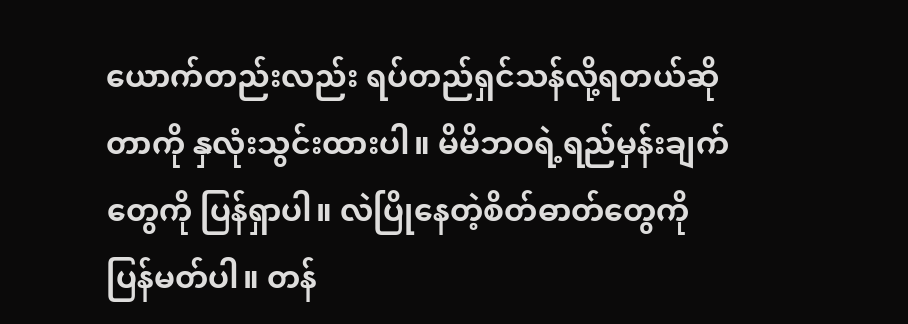ယောက်တည်းလည်း ရပ်တည်ရှင်သန်လို့ရတယ်ဆိုတာကို နှလုံးသွင်းထားပါ။ မိမိဘဝရဲ့ရည်မှန်းချက်တွေကို ပြန်ရှာပါ။ လဲပြိုနေတဲ့စိတ်ဓာတ်တွေကို ပြန်မတ်ပါ။ တန်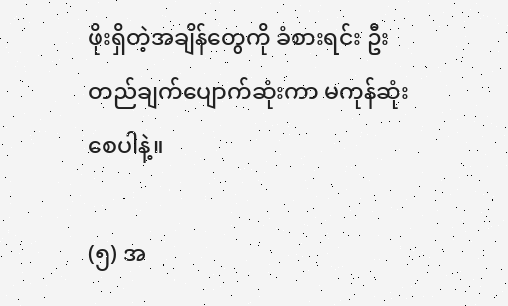ဖိုးရှိတဲ့အချိန်တွေကို ခံစားရင်း ဦးတည်ချက်ပျောက်ဆုံးကာ မကုန်ဆုံးစေပါနဲ့။

(၅) အ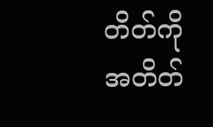တိတ်ကို အတိတ်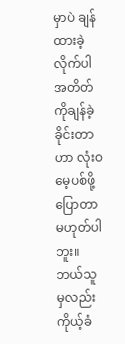မှာပဲ ချန်ထားခဲ့လိုက်ပါ
အတိတ်ကိုချန်ခဲ့ခိုင်းတာဟာ လုံးဝမေ့ပစ်ဖို့ပြောတာမဟုတ်ပါဘူး။ ဘယ်သူမှလည်း ကိုယ့်ခံ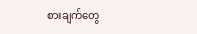စားချက်တွေ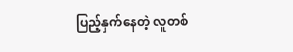ပြည့်နှက်နေတဲ့ လူတစ်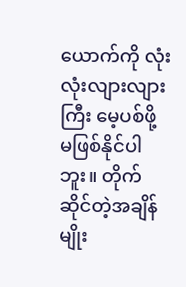ယောက်ကို လုံးလုံးလျားလျားကြီး မေ့ပစ်ဖို့ မဖြစ်နိုင်ပါဘူး။ တိုက်ဆိုင်တဲ့အချိန်မျိုး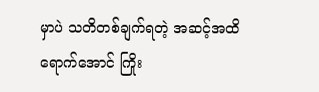မှာပဲ သတိတစ်ချက်ရတဲ့ အဆင့်အထိရောက်အောင် ကြိုး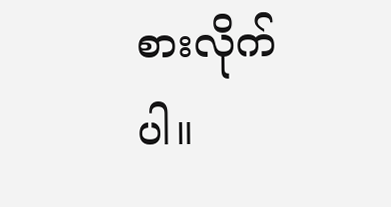စားလိုက်ပါ။